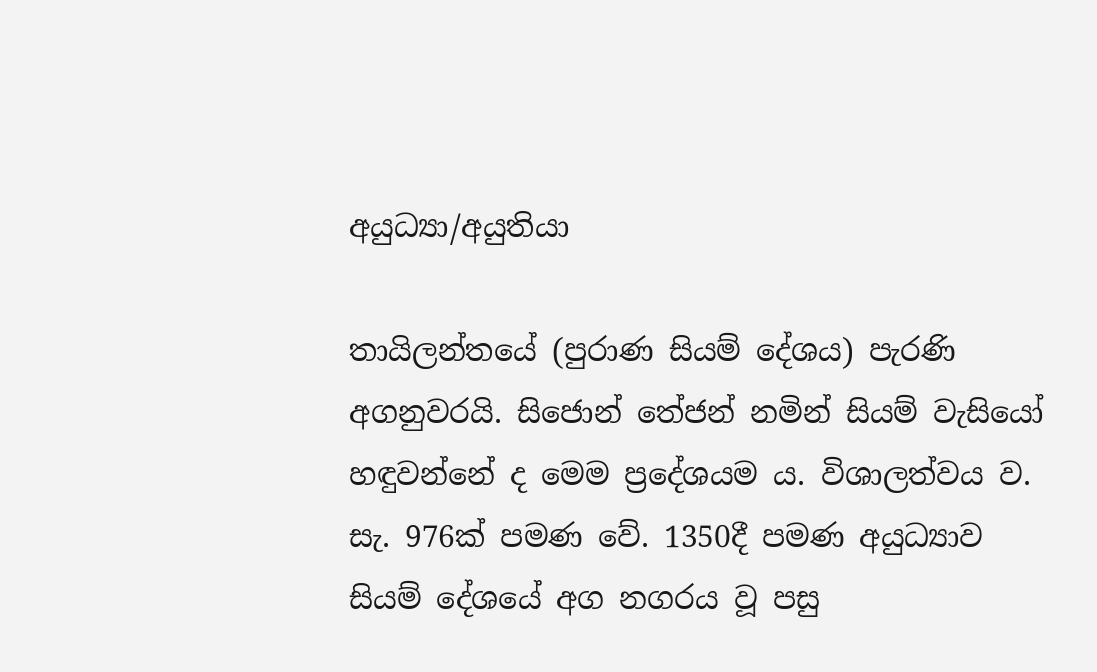අයුධ්‍යා/අයුතියා

තායිලන්තයේ (පුරාණ සියම් දේශය) පැරණි අගනුවරයි. සිජොන් තේජන් නමින් සියම් වැසියෝ හඳුවන්නේ ද මෙම ප්‍රදේශයම ය. විශාලත්වය ව. සැ. 976ක් පමණ වේ. 1350දී පමණ අයුධ්‍යාව සියම් දේශයේ අග නගරය වූ පසු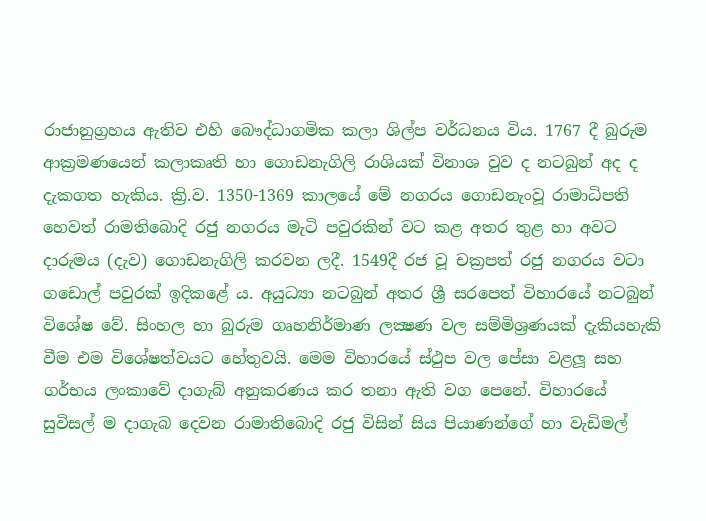රාජානුග්‍රහය ඇතිව එහි බෞද්ධාගමික කලා ශිල්ප වර්ධනය විය. 1767 දී බුරුම ආක්‍රමණයෙන් කලාකෘති හා ගොඩනැගිලි රාශියක් විනාශ වුව ද නටබුන් අද ද දැකගත හැකිය. ක්‍රි.ව. 1350-1369 කාලයේ මේ නගරය ගොඩනැංවූ රාමාධිපති හෙවත් රාමතිබොදි රජු නගරය මැටි පවුරකින් වට කළ අතර තුළ හා අවට දාරුමය (දැව) ගොඩනැගිලි කරවන ලදී. 1549දී රජ වූ චක්‍රපත් රජු නගරය වටා ගඩොල් පවුරක් ඉදිකළේ ය. අයුධ්‍යා නටබුන් අතර ශ්‍රී සරපෙත් විහාරයේ නටබුන් විශේෂ වේ. සිංහල හා බුරුම ගෘහනිර්මාණ ලක්‍ෂණ වල සම්මිශ්‍රණයක් දැකියහැකි වීම එම විශේෂත්වයට හේතුවයි. මෙම විහාරයේ ස්ථුප වල පේසා වළලූ සහ ගර්භය ලංකාවේ දාගැබ් අනුකරණය කර තනා ඇති වග පෙනේ. විහාරයේ සුවිසල් ම දාගැබ දෙවන රාමාතිබොදි රජු විසින් සිය පියාණන්ගේ හා වැඩිමල්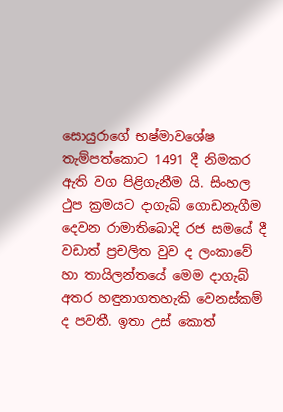සොයුරාගේ භෂ්මාවශේෂ තැම්පත්කොට 1491 දී නිමකර ඇති වග පිළිගැනීම යි. සිංහල ථුප ක්‍රමයට දාගැබ් ගොඩනැගීම දෙවන රාමාතිබොදි රජ සමයේ දී වඩාත් ප්‍රචලිත වුව ද ලංකාවේ හා තායිලන්තයේ මෙම දාගැබ් අතර හඳුනාගතහැකි වෙනස්කම් ද පවතී. ඉතා උස් කොත්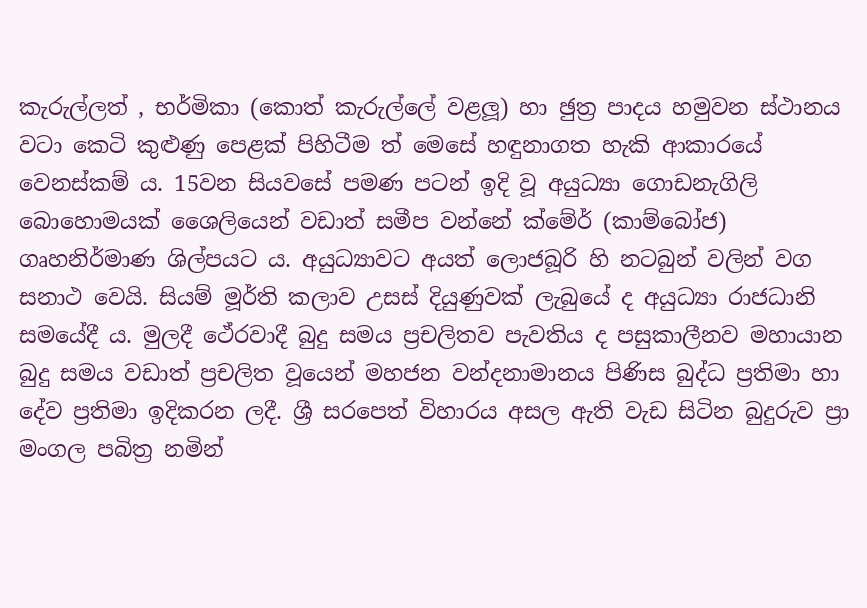කැරුල්ලත් , භර්මිකා (කොත් කැරුල්ලේ වළලූ) හා ඡුත්‍ර පාදය හමුවන ස්ථානය වටා කෙටි කුළුණු පෙළක් පිහිටීම ත් මෙසේ හඳුනාගත හැකි ආකාරයේ වෙනස්කම් ය. 15වන සියවසේ පමණ පටන් ඉදි වූ අයුධ්‍යා ගොඩනැගිලි බොහොමයක් ශෛලියෙන් වඩාත් සමීප වන්නේ ක්මේර් (කාම්බෝජ) ගෘහනිර්මාණ ශිල්පයට ය. අයුධ්‍යාවට අයත් ලොජබූරි හි නටබුන් වලින් වග සනාථ වෙයි. සියම් මූර්ති කලාව උසස් දියුණුවක් ලැබුයේ ද අයුධ්‍යා රාජධානි සමයේදී ය. මුලදී ථේරවාදී බුදු සමය ප්‍රචලිතව පැවතිය ද පසුකාලීනව මහායාන බුදු සමය වඩාත් ප්‍රචලිත වූයෙන් මහජන වන්දනාමානය පිණිස බුද්ධ ප්‍රතිමා හා දේව ප්‍රතිමා ඉදිකරන ලදී. ශ්‍රී සරපෙත් විහාරය අසල ඇති වැඩ සිටින බුදුරුව ප්‍රා මංගල පබිත්‍ර නමින්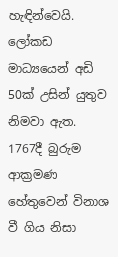හැඳින්වෙයි. ලෝකඩ මාධ්‍යයෙන් අඩි 50ක් උසින් යුතුව නිමවා ඇත. 1767දී බුරුම ආක්‍රමණ හේතුවෙන් විනාශ වී ගිය නිසා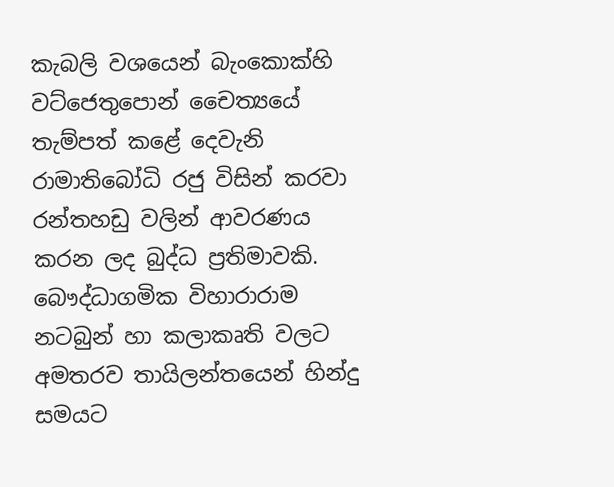කැබලි වශයෙන් බැංකොක්හි වට්ජෙතුපොන් චෛත්‍යයේ තැම්පත් කළේ දෙවැනි රාමාතිබෝධි රජු විසින් කරවා රන්තහඩු වලින් ආවරණය කරන ලද බුද්ධ ප්‍රතිමාවකි. බෞද්ධාගමික විහාරාරාම නටබුන් හා කලාකෘති වලට අමතරව තායිලන්තයෙන් හින්දු සමයට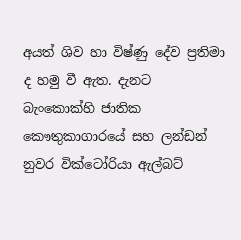අයත් ශිව හා විෂ්ණු දේව ප්‍රතිමා ද හමු වී ඇත. දැනට බැංකොක්හි ජාතික කෞතුකාගාරයේ සහ ලන්ඩන් නුවර වික්ටෝරියා ඇල්බට්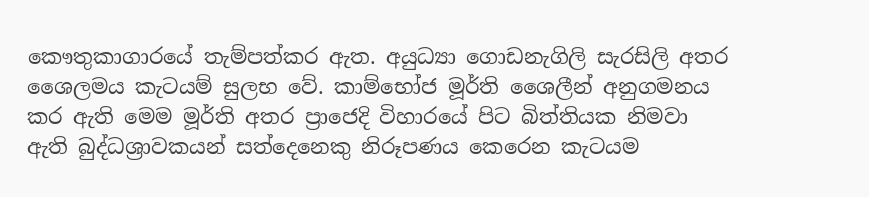කෞතුකාගාරයේ තැම්පත්කර ඇත. අයුධ්‍යා ගොඩනැගිලි සැරසිලි අතර ශෛලමය කැටයම් සුලභ වේ. කාම්භෝජ මූර්ති ශෛලීන් අනුගමනය කර ඇති මෙම මූර්ති අතර ප්‍රාජෙදි විහාරයේ පිට බිත්තියක නිමවා ඇති බුද්ධශ්‍රාවකයන් සත්දෙනෙකු නිරූපණය කෙරෙන කැටයම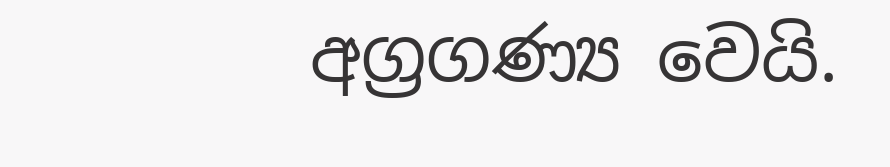අග්‍රගණ්‍ය වෙයි.